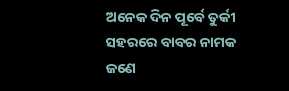ଅନେକ ଦିନ ପୂର୍ବେ ତୁର୍କୀ ସହରରେ ବାବର ନାମକ ଜଣେ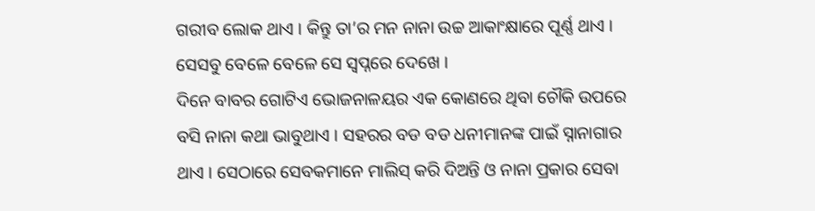ଗରୀବ ଲୋକ ଥାଏ । କିନ୍ତୁ ତା’ର ମନ ନାନା ଉଚ୍ଚ ଆକାଂକ୍ଷାରେ ପୂର୍ଣ୍ଣ ଥାଏ । ସେସବୁ ବେଳେ ବେଳେ ସେ ସ୍ୱପ୍ନରେ ଦେଖେ ।
ଦିନେ ବାବର ଗୋଟିଏ ଭୋଜନାଳୟର ଏକ କୋଣରେ ଥିବା ଚୌକି ଉପରେ ବସି ନାନା କଥା ଭାବୁଥାଏ । ସହରର ବଡ ବଡ ଧନୀମାନଙ୍କ ପାଇଁ ସ୍ନାନାଗାର ଥାଏ । ସେଠାରେ ସେବକମାନେ ମାଲିସ୍ କରି ଦିଅନ୍ତି ଓ ନାନା ପ୍ରକାର ସେବା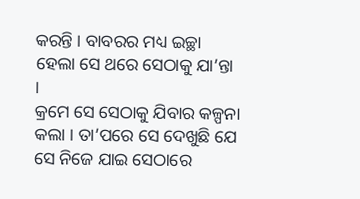କରନ୍ତି । ବାବରର ମଧ୍ୟ ଇଚ୍ଛା ହେଲା ସେ ଥରେ ସେଠାକୁ ଯା’ନ୍ତା ।
କ୍ରମେ ସେ ସେଠାକୁ ଯିବାର କଳ୍ପନା କଲା । ତା’ପରେ ସେ ଦେଖୁଛି ଯେ ସେ ନିଜେ ଯାଇ ସେଠାରେ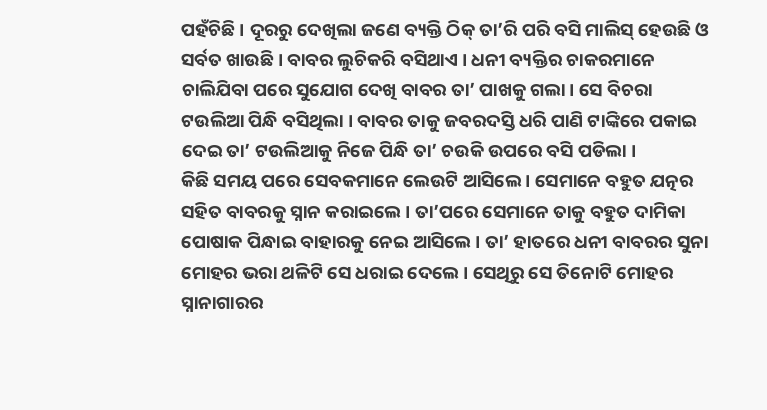ପହଁଚିଛି । ଦୂରରୁ ଦେଖିଲା ଜଣେ ବ୍ୟକ୍ତି ଠିକ୍ ତା’ରି ପରି ବସି ମାଲିସ୍ ହେଉଛି ଓ ସର୍ବତ ଖାଉଛି । ବାବର ଲୁଚିକରି ବସିଥାଏ । ଧନୀ ବ୍ୟକ୍ତିର ଚାକରମାନେ ଚାଲିଯିବା ପରେ ସୁଯୋଗ ଦେଖି ବାବର ତା’ ପାଖକୁ ଗଲା । ସେ ବିଚରା ଟଉଲିଆ ପିନ୍ଧି ବସିଥିଲା । ବାବର ତାକୁ ଜବରଦସ୍ତି ଧରି ପାଣି ଟାଙ୍କିରେ ପକାଇ ଦେଇ ତା’ ଟଉଲିଆକୁ ନିଜେ ପିନ୍ଧି ତା’ ଚଉକି ଉପରେ ବସି ପଡିଲା ।
କିଛି ସମୟ ପରେ ସେବକମାନେ ଲେଉଟି ଆସିଲେ । ସେମାନେ ବହୁତ ଯତ୍ନର ସହିତ ବାବରକୁ ସ୍ନାନ କରାଇଲେ । ତା’ପରେ ସେମାନେ ତାକୁ ବହୁତ ଦାମିକା ପୋଷାକ ପିନ୍ଧାଇ ବାହାରକୁ ନେଇ ଆସିଲେ । ତା’ ହାତରେ ଧନୀ ବାବରର ସୁନା ମୋହର ଭରା ଥଳିଟି ସେ ଧରାଇ ଦେଲେ । ସେଥିରୁ ସେ ତିନୋଟି ମୋହର ସ୍ନାନାଗାରର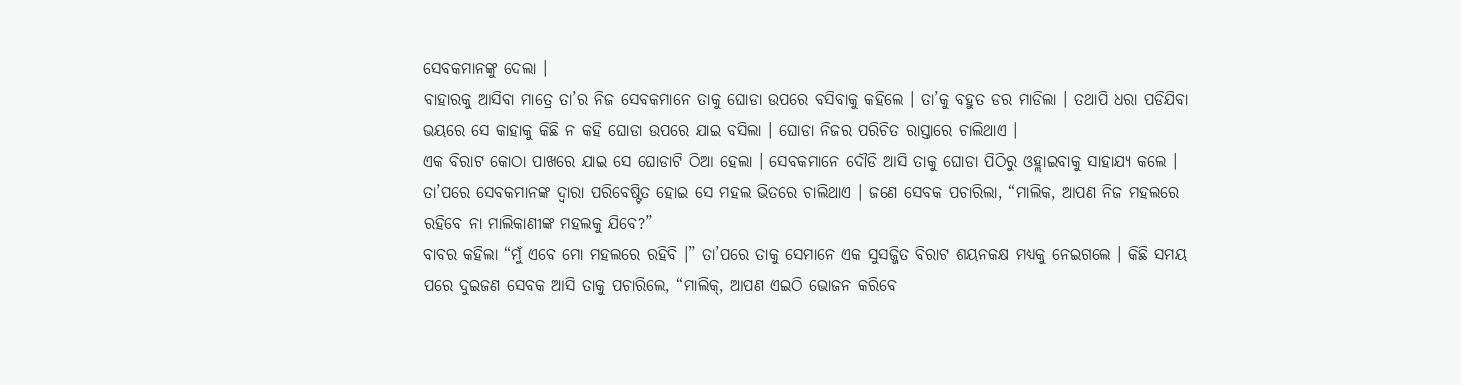ସେବକମାନଙ୍କୁ ଦେଲା ।
ବାହାରକୁ ଆସିବା ମାତ୍ରେ ତା’ର ନିଜ ସେବକମାନେ ତାକୁ ଘୋଡା ଉପରେ ବସିବାକୁ କହିଲେ । ତା’କୁ ବହୁତ ଡର ମାଡିଲା । ତଥାପି ଧରା ପଡିଯିବା ଭୟରେ ସେ କାହାକୁ କିଛି ନ କହି ଘୋଡା ଉପରେ ଯାଇ ବସିଲା । ଘୋଡା ନିଜର ପରିଚିତ ରାସ୍ତାରେ ଚାଲିଥାଏ ।
ଏକ ବିରାଟ କୋଠା ପାଖରେ ଯାଇ ସେ ଘୋଡାଟି ଠିଆ ହେଲା । ସେବକମାନେ ଦୌଡି ଆସି ତାକୁ ଘୋଡା ପିଠିରୁ ଓହ୍ଲାଇବାକୁ ସାହାଯ୍ୟ କଲେ । ତା’ପରେ ସେବକମାନଙ୍କ ଦ୍ୱାରା ପରିବେଷ୍ଟିତ ହୋଇ ସେ ମହଲ ଭିତରେ ଚାଲିଥାଏ । ଜଣେ ସେବକ ପଚାରିଲା, “ମାଲିକ, ଆପଣ ନିଜ ମହଲରେ ରହିବେ ନା ମାଲିକାଣୀଙ୍କ ମହଲକୁ ଯିବେ?”
ବାବର କହିଲା “ମୁଁ ଏବେ ମୋ ମହଲରେ ରହିବି ।” ତା’ପରେ ତାକୁ ସେମାନେ ଏକ ସୁସଜ୍ଜିତ ବିରାଟ ଶୟନକକ୍ଷ ମଧ୍ୟକୁ ନେଇଗଲେ । କିଛି ସମୟ ପରେ ଦୁଇଜଣ ସେବକ ଆସି ତାକୁ ପଚାରିଲେ, “ମାଲିକ୍, ଆପଣ ଏଇଠି ଭୋଜନ କରିବେ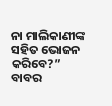ନା ମାଲିକାଣୀଙ୍କ ସହିତ ଭୋଜନ କରିବେ?”
ବାବର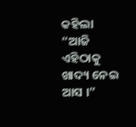କହିଲା “ଆଜି ଏହିଠାକୁ ଖାଦ୍ୟ ନେଇ ଆସ ।”